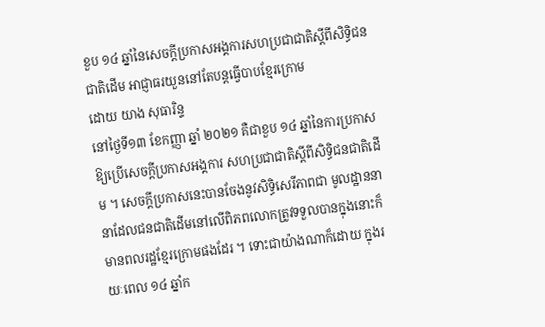ខួប ១៤ ឆ្នាំនៃសេចក្តីប្រកាសអង្គការសហប្រជាជាតិស្តីពីសិទ្ធិជនជាតិដើម អាជ្ញាធរយួននៅតែបន្តធ្វើបាបខ្មែរក្រោម
ដោយ យាង សុធារិន្ទ
នៅថ្ងៃទី១៣ ខែកញ្ញា ឆ្នាំ ២០២១ គឺជាខួប ១៤ ឆ្នាំនៃការប្រកាសឱ្យប្រើសេចក្តីប្រកាសអង្គការ សហប្រជាជាតិស្តីពីសិទ្ធិជនជាតិដើម ។ សេចក្តីប្រកាសនេះបានចែងនូវសិទ្ធិសេរីភាពជា មូលដ្ឋាននានាដែលជនជាតិដើមនៅលើពិភពលោកត្រូវទទួលបានក្នុងនោះក៏មានពលរដ្ឋខ្មែរក្រោមផងដែរ ។ ទោះជាយ៉ាងណាក៏ដោយ ក្នុងរយៈពេល ១៤ ឆ្នាំក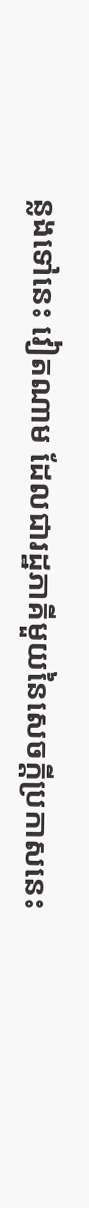ន្លងទៅនេះ វៀតណាម ដែលជារដ្ឋភាគីមួយនៃសេចក្តីប្រកាសនេះ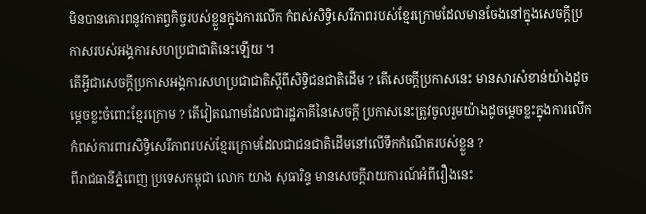មិនបានគោរពនូវកាតព្វកិច្ចរបស់ខ្លួនក្នុងការលើក កំពស់សិទ្ធិសេរីភាពរបស់ខ្មែរក្រោមដែលមានចែងនៅក្នុងសេចក្តីប្រកាសរបស់អង្គការសហប្រជាជាតិនេះឡើយ ។
តើអ្វីជាសេចក្តីប្រកាសអង្គការសហប្រជាជាតិស្តីពីសិទ្ធិជនជាតិដើម ? តើសេចក្តីប្រកាសនេះ មានសារសំខាន់យ៉ាងដូចម្តេចខ្លះចំពោះខ្មែរក្រោម ? តើវៀតណាមដែលជារដ្ឋភាគីនៃសេចក្តី ប្រកាសនេះត្រូវចូលរួមយ៉ាងដូចម្តេចខ្លះក្នុងការលើកកំពស់ការពារសិទ្ធិសេរីភាពរបស់ខ្មែរក្រោមដែលជាជនជាតិដើមនៅលើទឹកកំណើតរបស់ខ្លួន ?
ពីរាជធានីភ្នំពេញ ប្រទេសកម្ពុជា លោក យាង សុធារិន្ទ មានសេចក្តីរាយការណ៍អំពីរឿងនេះ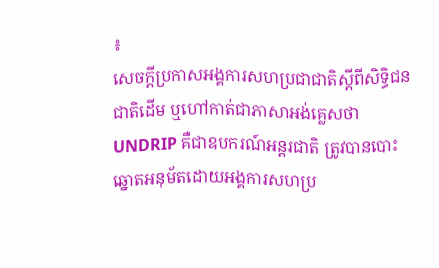៖
សេចក្តីប្រកាសអង្គការសហប្រជាជាតិស្តីពីសិទ្ធិជនជាតិដើម ឬហៅកាត់ជាភាសាអង់គ្លេសថា UNDRIP គឺជាឧបករណ៍អន្តរជាតិ ត្រូវបានបោះឆ្នោតអនុម័តដោយអង្គការសហប្រ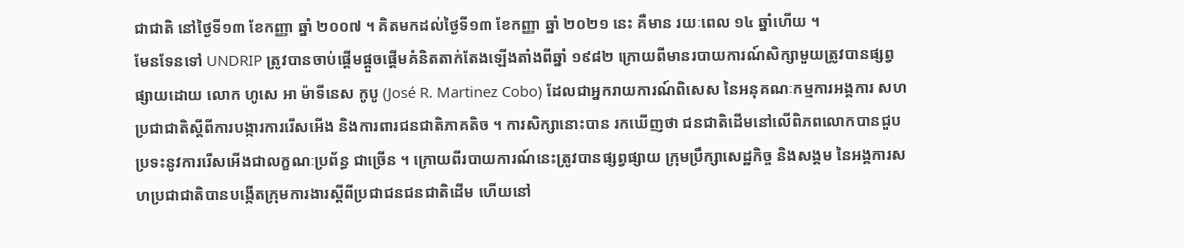ជាជាតិ នៅថ្ងៃទី១៣ ខែកញ្ញា ឆ្នាំ ២០០៧ ។ គិតមកដល់ថ្ងៃទី១៣ ខែកញ្ញា ឆ្នាំ ២០២១ នេះ គឺមាន រយៈពេល ១៤ ឆ្នាំហើយ ។
មែនទែនទៅ UNDRIP ត្រូវបានចាប់ផ្តើមផ្តួចផ្តើមគំនិតតាក់តែងឡើងតាំងពីឆ្នាំ ១៩៨២ ក្រោយពីមានរបាយការណ៍សិក្សាមួយត្រូវបានផ្សព្វផ្សាយដោយ លោក ហូសេ អា ម៉ាទីនេស កូបូ (José R. Martinez Cobo) ដែលជាអ្នករាយការណ៍ពិសេស នៃអនុគណៈកម្មការអង្គការ សហប្រជាជាតិស្តីពីការបង្ការការរើសអើង និងការពារជនជាតិភាគតិច ។ ការសិក្សានោះបាន រកឃើញថា ជនជាតិដើមនៅលើពិភពលោកបានជួបប្រទះនូវការរើសអើងជាលក្ខណៈប្រព័ន្ធ ជាច្រើន ។ ក្រោយពីរបាយការណ៍នេះត្រូវបានផ្សព្វផ្សាយ ក្រុមប្រឹក្សាសេដ្ឋកិច្ច និងសង្គម នៃអង្គការសហប្រជាជាតិបានបង្កើតក្រុមការងារស្តីពីប្រជាជនជនជាតិដើម ហើយនៅ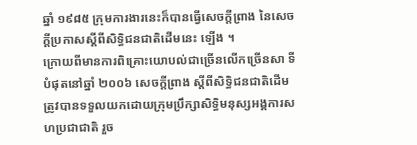ឆ្នាំ ១៩៨៥ ក្រុមការងារនេះក៏បានធ្វើសេចក្តីព្រាង នៃសេចក្តីប្រកាសស្តីពីសិទ្ធិជនជាតិដើមនេះ ឡើង ។
ក្រោយពីមានការពិគ្រោះយោបល់ជាច្រើនលើកច្រើនសា ទីបំផុតនៅឆ្នាំ ២០០៦ សេចក្តីព្រាង ស្តីពីសិទ្ធិជនជាតិដើម ត្រូវបានទទួលយកដោយក្រុមប្រឹក្សាសិទ្ធិមនុស្សអង្គការសហប្រជាជាតិ រួច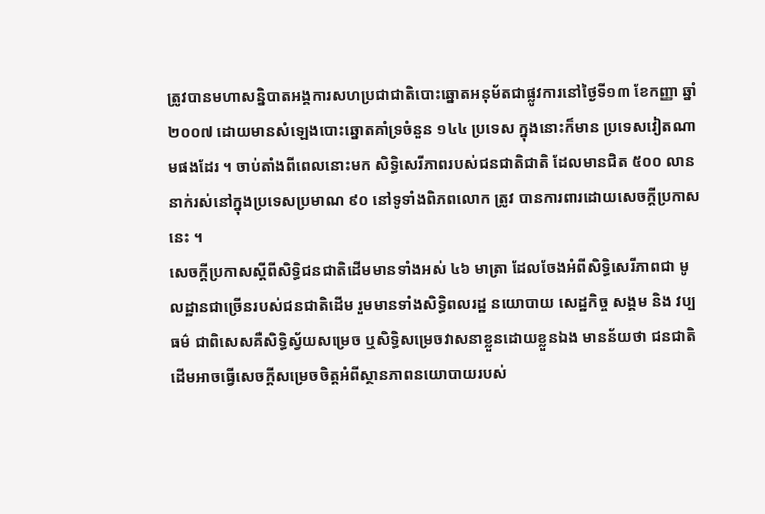ត្រូវបានមហាសន្និបាតអង្គការសហប្រជាជាតិបោះឆ្នោតអនុម័តជាផ្លូវការនៅថ្ងៃទី១៣ ខែកញ្ញា ឆ្នាំ ២០០៧ ដោយមានសំឡេងបោះឆ្នោតគាំទ្រចំនួន ១៤៤ ប្រទេស ក្នុងនោះក៏មាន ប្រទេសវៀតណាមផងដែរ ។ ចាប់តាំងពីពេលនោះមក សិទ្ធិសេរីភាពរបស់ជនជាតិជាតិ ដែលមានជិត ៥០០ លាននាក់រស់នៅក្នុងប្រទេសប្រមាណ ៩០ នៅទូទាំងពិភពលោក ត្រូវ បានការពារដោយសេចក្តីប្រកាសនេះ ។
សេចក្តីប្រកាសស្តីពីសិទ្ធិជនជាតិដើមមានទាំងអស់ ៤៦ មាត្រា ដែលចែងអំពីសិទ្ធិសេរីភាពជា មូលដ្ឋានជាច្រើនរបស់ជនជាតិដើម រួមមានទាំងសិទ្ធិពលរដ្ឋ នយោបាយ សេដ្ឋកិច្ច សង្គម និង វប្បធម៌ ជាពិសេសគឺសិទ្ធិស្វ័យសម្រេច ឬសិទ្ធិសម្រេចវាសនាខ្លួនដោយខ្លួនឯង មានន័យថា ជនជាតិដើមអាចធ្វើសេចក្តីសម្រេចចិត្តអំពីស្ថានភាពនយោបាយរបស់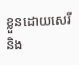ខ្លួនដោយសេរី និង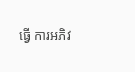ធ្វើ ការអភិវ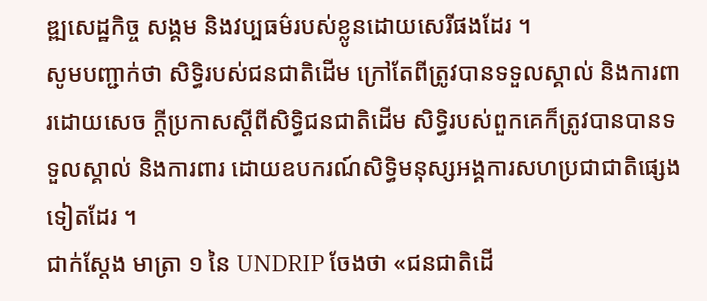ឌ្ឍសេដ្ឋកិច្ច សង្គម និងវប្បធម៌របស់ខ្លូនដោយសេរីផងដែរ ។
សូមបញ្ជាក់ថា សិទ្ធិរបស់ជនជាតិដើម ក្រៅតែពីត្រូវបានទទួលស្គាល់ និងការពារដោយសេច ក្តីប្រកាសស្តីពីសិទ្ធិជនជាតិដើម សិទ្ធិរបស់ពួកគេក៏ត្រូវបានបានទទួលស្គាល់ និងការពារ ដោយឧបករណ៍សិទ្ធិមនុស្សអង្គការសហប្រជាជាតិផ្សេងទៀតដែរ ។
ជាក់ស្តែង មាត្រា ១ នៃ UNDRIP ចែងថា «ជនជាតិដើ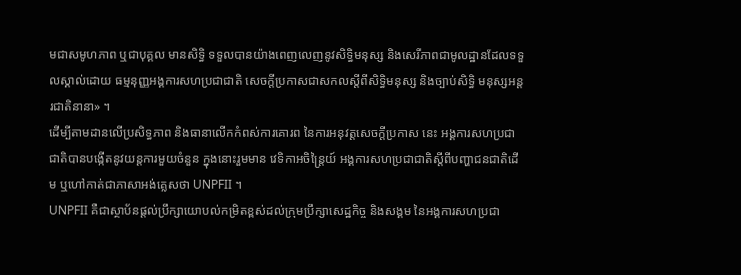មជាសមូហភាព ឬជាបុគ្គល មានសិទ្ធិ ទទួលបានយ៉ាងពេញលេញនូវសិទ្ធិមនុស្ស និងសេរីភាពជាមូលដ្ឋានដែលទទួលស្គាល់ដោយ ធម្មនុញ្ញអង្គការសហប្រជាជាតិ សេចក្តីប្រកាសជាសកលស្តីពីសិទ្ធិមនុស្ស និងច្បាប់សិទ្ធិ មនុស្សអន្តរជាតិនានា» ។
ដើម្បីតាមដានលើប្រសិទ្ធភាព និងធានាលើកកំពស់ការគោរព នៃការអនុវត្តសេចក្តីប្រកាស នេះ អង្គការសហប្រជាជាតិបានបង្កើតនូវយន្តការមួយចំនួន ក្នុងនោះរួមមាន វេទិកាអចិន្រ្តៃយ៍ អង្គការសហប្រជាជាតិស្តីពីបញ្ហាជនជាតិដើម ឬហៅកាត់ជាភាសាអង់គ្លេសថា UNPFII ។
UNPFII គឺជាស្ថាប័នផ្តល់ប្រឹក្សាយោបល់កម្រិតខ្ពស់ដល់ក្រុមប្រឹក្សាសេដ្ឋកិច្ច និងសង្គម នៃអង្គការសហប្រជា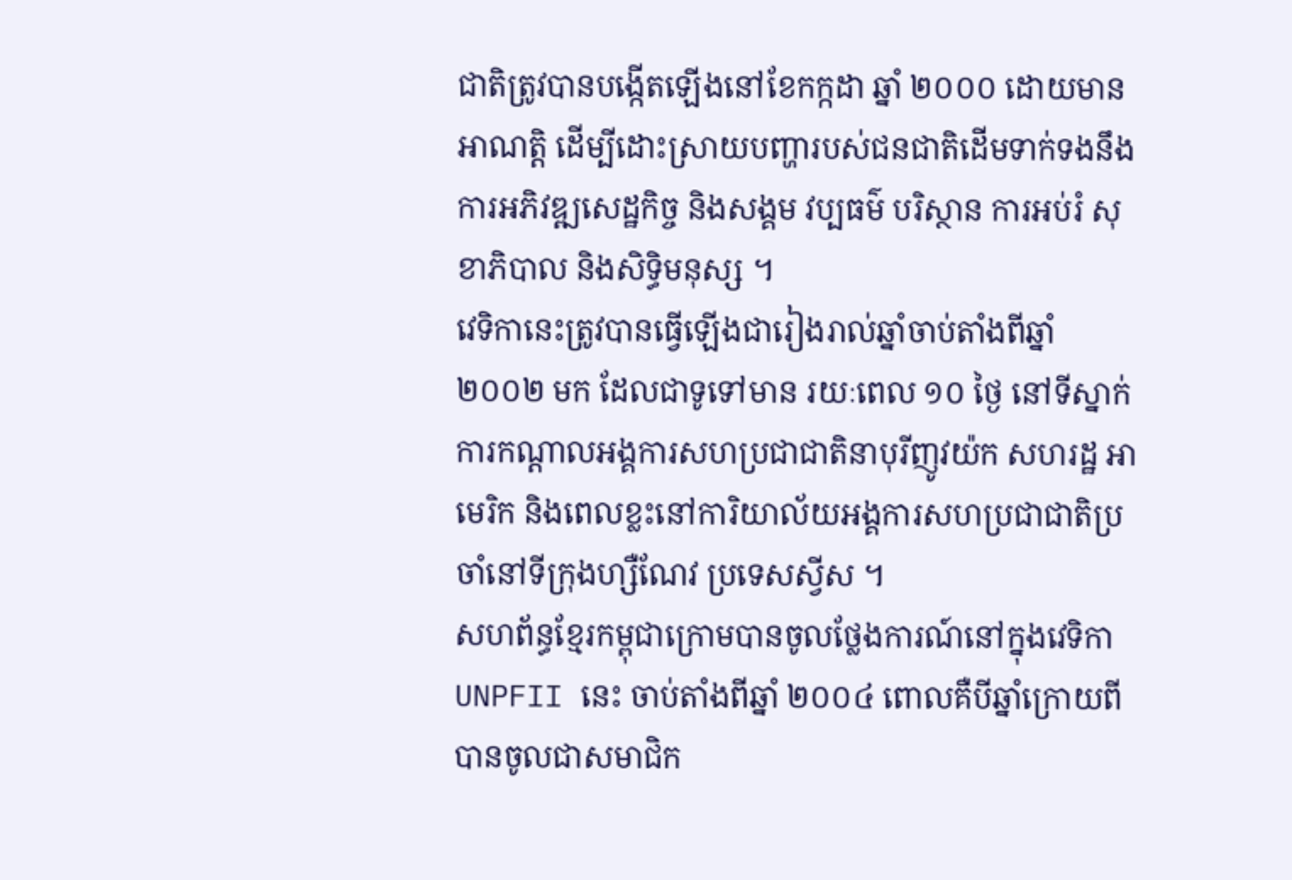ជាតិត្រូវបានបង្កើតឡើងនៅខែកក្កដា ឆ្នាំ ២០០០ ដោយមានអាណត្តិ ដើម្បីដោះស្រាយបញ្ហារបស់ជនជាតិដើមទាក់ទងនឹងការអភិវឌ្ឍសេដ្ឋកិច្ច និងសង្គម វប្បធម៌ បរិស្ថាន ការអប់រំ សុខាភិបាល និងសិទ្ធិមនុស្ស ។
វេទិកានេះត្រូវបានធ្វើឡើងជារៀងរាល់ឆ្នាំចាប់តាំងពីឆ្នាំ ២០០២ មក ដែលជាទូទៅមាន រយៈពេល ១០ ថ្ងៃ នៅទីស្នាក់ការកណ្តាលអង្គការសហប្រជាជាតិនាបុរីញូវយ៉ក សហរដ្ឋ អាមេរិក និងពេលខ្លះនៅការិយាល័យអង្គការសហប្រជាជាតិប្រចាំនៅទីក្រុងហ្សឺណែវ ប្រទេសស្វីស ។
សហព័ន្ធខ្មែរកម្ពុជាក្រោមបានចូលថ្លែងការណ៍នៅក្នុងវេទិកា UNPFII នេះ ចាប់តាំងពីឆ្នាំ ២០០៤ ពោលគឺបីឆ្នាំក្រោយពីបានចូលជាសមាជិក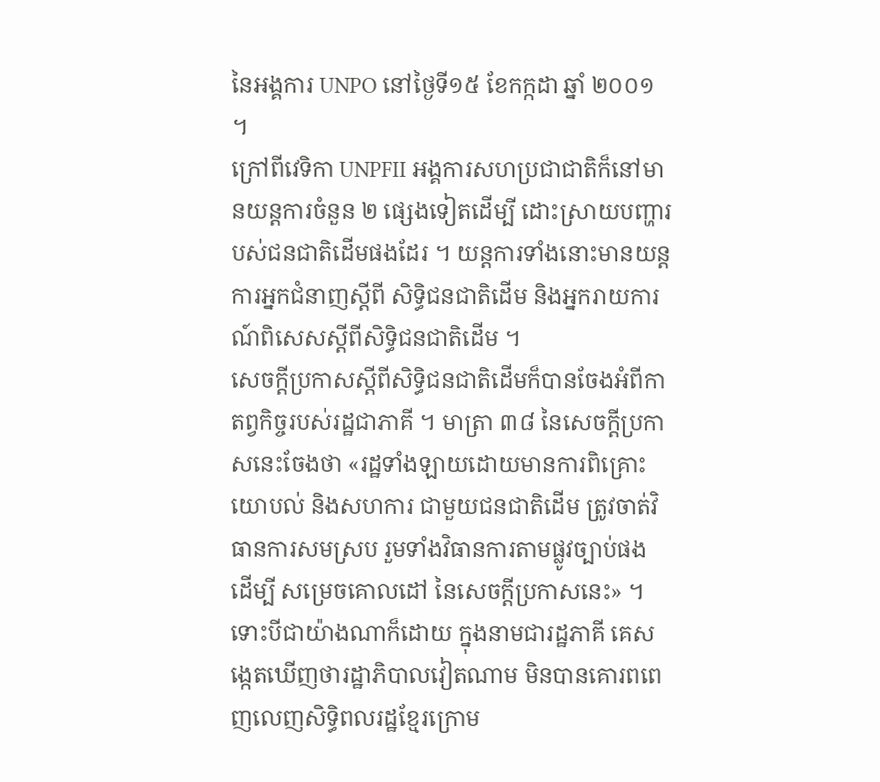នៃអង្គការ UNPO នៅថ្ងៃទី១៥ ខែកក្កដា ឆ្នាំ ២០០១ ។
ក្រៅពីវេទិកា UNPFII អង្គការសហប្រជាជាតិក៏នៅមានយន្តការចំនួន ២ ផ្សេងទៀតដើម្បី ដោះស្រាយបញ្ហារបស់ជនជាតិដើមផងដែរ ។ យន្តការទាំងនោះមានយន្តការអ្នកជំនាញស្តីពី សិទ្ធិជនជាតិដើម និងអ្នករាយការណ៍ពិសេសស្តីពីសិទ្ធិជនជាតិដើម ។
សេចក្តីប្រកាសស្តីពីសិទ្ធិជនជាតិដើមក៏បានចែងអំពីកាតព្វកិច្ចរបស់រដ្ឋជាភាគី ។ មាត្រា ៣៨ នៃសេចក្តីប្រកាសនេះចែងថា «រដ្ឋទាំងឡាយដោយមានការពិគ្រោះយោបល់ និងសហការ ជាមួយជនជាតិដើម ត្រូវចាត់វិធានការសមស្រប រួមទាំងវិធានការតាមផ្លូវច្បាប់ផង ដើម្បី សម្រេចគោលដៅ នៃសេចក្តីប្រកាសនេះ» ។
ទោះបីជាយ៉ាងណាក៏ដោយ ក្នុងនាមជារដ្ឋភាគី គេសង្កេតឃើញថារដ្ឋាភិបាលវៀតណាម មិនបានគោរពពេញលេញសិទ្ធិពលរដ្ឋខ្មែរក្រោម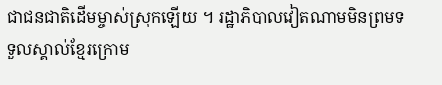ជាជនជាតិដើមម្ចាស់ស្រុកឡើយ ។ រដ្ឋាភិបាលវៀតណាមមិនព្រមទទួលស្គាល់ខ្មែរក្រោម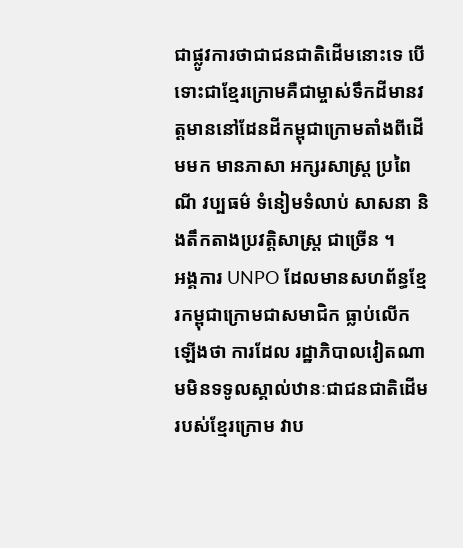ជាផ្លូវការថាជាជនជាតិដើមនោះទេ បើទោះជាខ្មែរក្រោមគឺជាម្ចាស់ទឹកដីមានវត្តមាននៅដែនដីកម្ពុជាក្រោមតាំងពីដើមមក មានភាសា អក្សរសាស្រ្ត ប្រពៃណី វប្បធម៌ ទំនៀមទំលាប់ សាសនា និងតឹកតាងប្រវត្តិសាស្រ្ត ជាច្រើន ។
អង្គការ UNPO ដែលមានសហព័ន្ធខ្មែរកម្ពុជាក្រោមជាសមាជិក ធ្លាប់លើកឡើងថា ការដែល រដ្ឋាភិបាលវៀតណាមមិនទទូលស្គាល់ឋានៈជាជនជាតិដើមរបស់ខ្មែរក្រោម វាប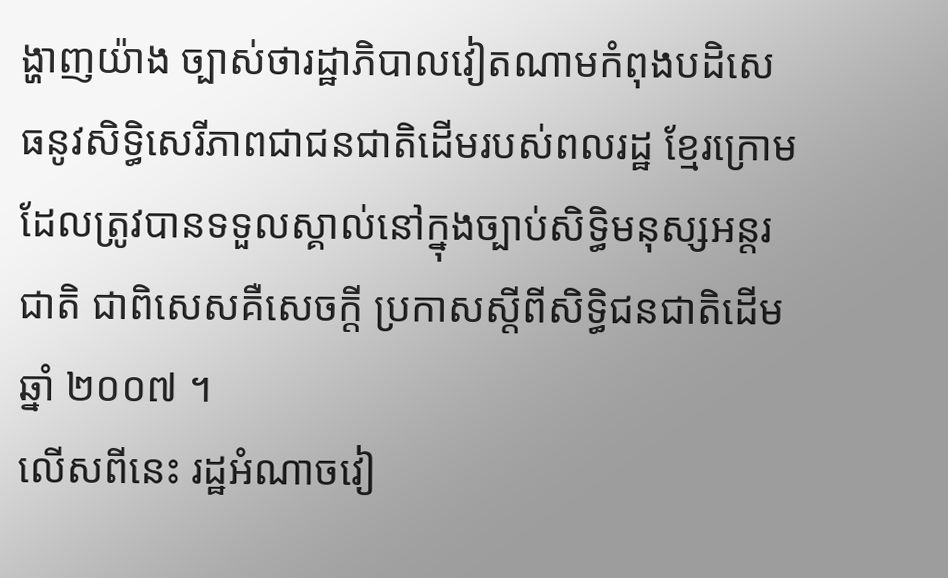ង្ហាញយ៉ាង ច្បាស់ថារដ្ឋាភិបាលវៀតណាមកំពុងបដិសេធនូវសិទ្ធិសេរីភាពជាជនជាតិដើមរបស់ពលរដ្ឋ ខ្មែរក្រោមដែលត្រូវបានទទួលស្គាល់នៅក្នុងច្បាប់សិទ្ធិមនុស្សអន្តរជាតិ ជាពិសេសគឺសេចក្តី ប្រកាសស្តីពីសិទ្ធិជនជាតិដើមឆ្នាំ ២០០៧ ។
លើសពីនេះ រដ្ឋអំណាចវៀ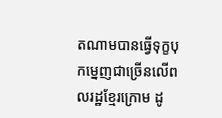តណាមបានធ្វើទុក្ខបុកម្នេញជាច្រើនលើពលរដ្ឋខ្មែរក្រោម ដូ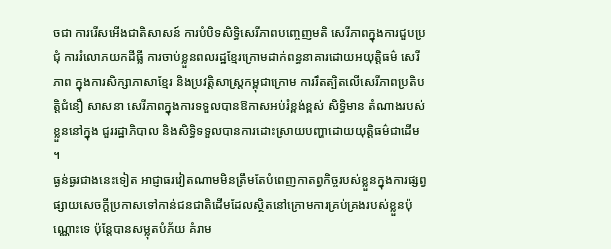ចជា ការរើសអើងជាតិសាសន៍ ការបំបិទសិទ្ធិសេរីភាពបញ្ចេញមតិ សេរីភាពក្នុងការជួបប្រជុំ ការរំលោភយកដីធ្លី ការចាប់ខ្លួនពលរដ្ឋខ្មែរក្រោមដាក់ពន្ធនាគារដោយអយុត្តិធម៌ សេរីភាព ក្នុងការសិក្សាភាសាខ្មែរ និងប្រវត្តិសាស្រ្តកម្ពុជាក្រោម ការរឹតត្បិតលើសេរីភាពប្រតិបត្តិជំនឿ សាសនា សេរីភាពក្នុងការទទួលបានឱកាសអប់រំខ្ពង់ខ្ពស់ សិទ្ធិមាន តំណាងរបស់ខ្លួននៅក្នុង ជួររដ្ឋាភិបាល និងសិទ្ធិទទួលបានការដោះស្រាយបញ្ហាដោយយុត្តិធម៌ជាដើម ។
ធ្ងន់ធ្ងរជាងនេះទៀត អាជ្ញាធរវៀតណាមមិនត្រឹមតែបំពេញកាតព្វកិច្ចរបស់ខ្លួនក្នុងការផ្សព្វ ផ្សាយសេចក្តីប្រកាសទៅកាន់ជនជាតិដើមដែលស្ថិតនៅក្រោមការគ្រប់គ្រងរបស់ខ្លួនប៉ុណ្ណោះទេ ប៉ុន្តែបានសម្លុតបំភ័យ គំរាម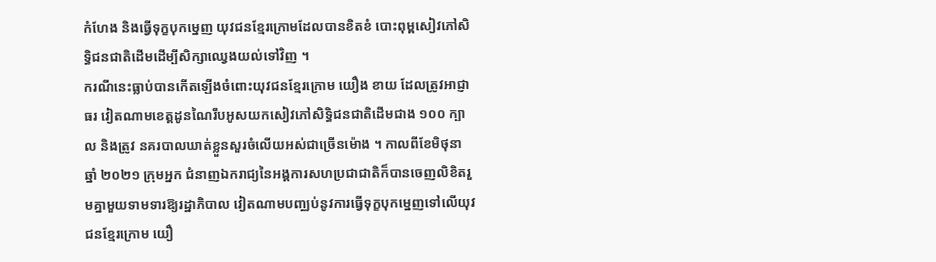កំហែង និងធ្វើទុក្ខបុកម្នេញ យុវជនខ្មែរក្រោមដែលបានខិតខំ បោះពុម្ពសៀវភៅសិទ្ធិជនជាតិដើមដើម្បីសិក្សាឈ្វេងយល់ទៅវិញ ។
ករណីនេះធ្លាប់បានកើតឡើងចំពោះយុវជនខ្មែរក្រោម យឿង ខាយ ដែលត្រូវអាជ្ញាធរ វៀតណាមខេត្តដូនណៃរឹបអូសយកសៀវភៅសិទ្ធិជនជាតិដើមជាង ១០០ ក្បាល និងត្រូវ នគរបាលឃាត់ខ្លួនសួរចំលើយអស់ជាច្រើនម៉ោង ។ កាលពីខែមិថុនា ឆ្នាំ ២០២១ ក្រុមអ្នក ជំនាញឯករាជ្យនៃអង្គការសហប្រជាជាតិក៏បានចេញលិខិតរួមគ្នាមួយទាមទារឱ្យរដ្ឋាភិបាល វៀតណាមបញ្ឈប់នូវការធ្វើទុក្ខបុកម្នេញទៅលើយុវជនខ្មែរក្រោម យឿ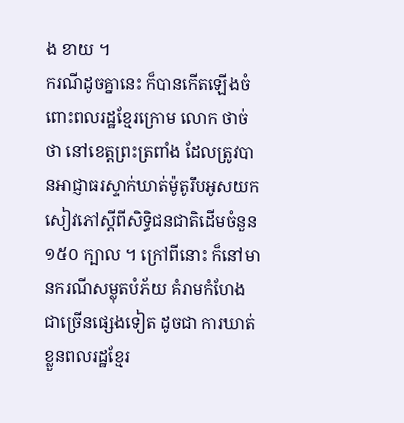ង ខាយ ។
ករណីដូចគ្នានេះ ក៏បានកើតឡើងចំពោះពលរដ្ឋខ្មែរក្រោម លោក ថាច់ ថា នៅខេត្តព្រះត្រពាំង ដែលត្រូវបានអាជ្ញាធរស្ទាក់ឃាត់ម៉ូតូរឹបអូសយកសៀវភៅស្តីពីសិទ្ធិជនជាតិដើមចំនួន ១៥០ ក្បាល ។ ក្រៅពីនោះ ក៏នៅមានករណីសម្លុតបំភ័យ គំរាមកំហែង ជាច្រើនផ្សេងទៀត ដូចជា ការឃាត់ខ្លួនពលរដ្ឋខ្មែរ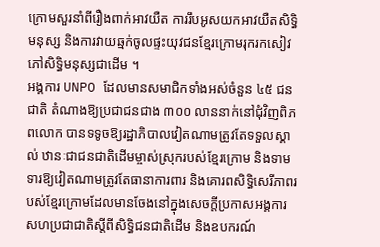ក្រោមសួរនាំពីរឿងពាក់អាវយឺត ការរឹបអូសយកអាវយឺតសិទ្ធិមនុស្ស និងការវាយឆ្មក់ចូលផ្ទះយុវជនខ្មែរក្រោមរុករកសៀវភៅសិទ្ធិមនុស្សជាដើម ។
អង្គការ UNPO ដែលមានសមាជិកទាំងអស់ចំនួន ៤៥ ជនជាតិ តំណាងឱ្យប្រជាជនជាង ៣០០ លាននាក់នៅជុំវិញពិភពលោក បានទទូចឱ្យរដ្ឋាភិបាលវៀតណាមត្រូវតែទទួលស្គាល់ ឋានៈជាជនជាតិដើមម្ចាស់ស្រុករបស់ខ្មែរក្រោម និងទាមទារឱ្យវៀតណាមត្រូវតែធានាការពារ និងគោរពសិទ្ធិសេរីភាពរបស់ខ្មែរក្រោមដែលមានចែងនៅក្នុងសេចក្តីប្រកាសអង្គការ សហប្រជាជាតិស្តីពីសិទ្ធិជនជាតិដើម និងឧបករណ៍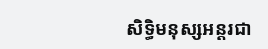សិទ្ធិមនុស្សអន្តរជា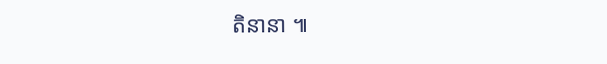តិនានា ៕